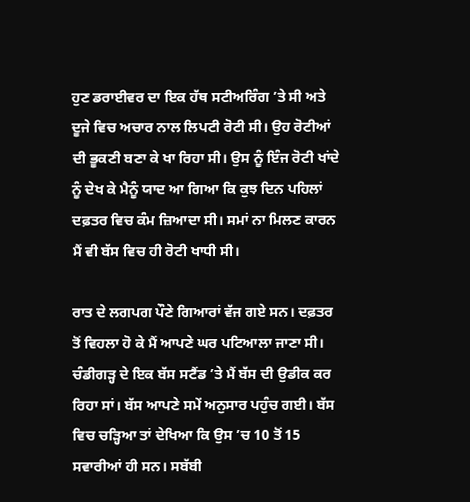ਹੁਣ ਡਰਾਈਵਰ ਦਾ ਇਕ ਹੱਥ ਸਟੀਅਰਿੰਗ ’ਤੇ ਸੀ ਅਤੇ ਦੂਜੇ ਵਿਚ ਅਚਾਰ ਨਾਲ ਲਿਪਟੀ ਰੋਟੀ ਸੀ। ਉਹ ਰੋਟੀਆਂ ਦੀ ਭੂਕਣੀ ਬਣਾ ਕੇ ਖਾ ਰਿਹਾ ਸੀ। ਉਸ ਨੂੰ ਇੰਜ ਰੋਟੀ ਖਾਂਦੇ ਨੂੰ ਦੇਖ ਕੇ ਮੈਨੂੰ ਯਾਦ ਆ ਗਿਆ ਕਿ ਕੁਝ ਦਿਨ ਪਹਿਲਾਂ ਦਫ਼ਤਰ ਵਿਚ ਕੰਮ ਜ਼ਿਆਦਾ ਸੀ। ਸਮਾਂ ਨਾ ਮਿਲਣ ਕਾਰਨ ਮੈਂ ਵੀ ਬੱਸ ਵਿਚ ਹੀ ਰੋਟੀ ਖਾਧੀ ਸੀ।

ਰਾਤ ਦੇ ਲਗਪਗ ਪੌਣੇ ਗਿਆਰਾਂ ਵੱਜ ਗਏ ਸਨ। ਦਫ਼ਤਰ ਤੋਂ ਵਿਹਲਾ ਹੋ ਕੇ ਮੈਂ ਆਪਣੇ ਘਰ ਪਟਿਆਲਾ ਜਾਣਾ ਸੀ। ਚੰਡੀਗੜ੍ਹ ਦੇ ਇਕ ਬੱਸ ਸਟੈਂਡ ’ਤੇ ਮੈਂ ਬੱਸ ਦੀ ਉਡੀਕ ਕਰ ਰਿਹਾ ਸਾਂ। ਬੱਸ ਆਪਣੇ ਸਮੇਂ ਅਨੁਸਾਰ ਪਹੁੰਚ ਗਈ। ਬੱਸ ਵਿਚ ਚੜ੍ਹਿਆ ਤਾਂ ਦੇਖਿਆ ਕਿ ਉਸ ’ਚ 10 ਤੋਂ 15 ਸਵਾਰੀਆਂ ਹੀ ਸਨ। ਸਬੱਬੀ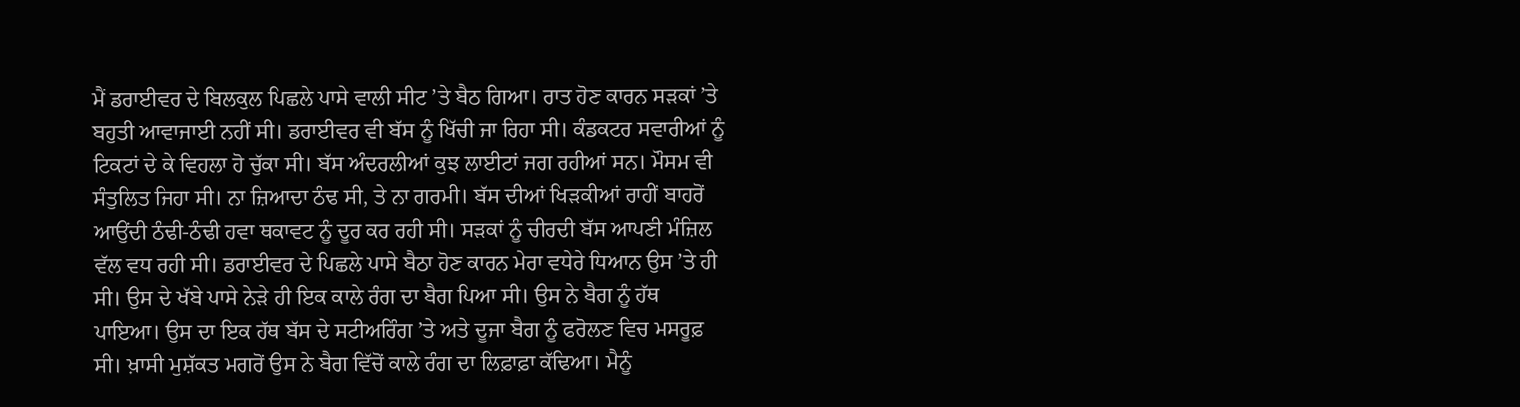ਮੈਂ ਡਰਾਈਵਰ ਦੇ ਬਿਲਕੁਲ ਪਿਛਲੇ ਪਾਸੇ ਵਾਲੀ ਸੀਟ ’ਤੇ ਬੈਠ ਗਿਆ। ਰਾਤ ਹੋਣ ਕਾਰਨ ਸੜਕਾਂ ’ਤੇ ਬਹੁਤੀ ਆਵਾਜਾਈ ਨਹੀਂ ਸੀ। ਡਰਾਈਵਰ ਵੀ ਬੱਸ ਨੂੰ ਖਿੱਚੀ ਜਾ ਰਿਹਾ ਸੀ। ਕੰਡਕਟਰ ਸਵਾਰੀਆਂ ਨੂੰ ਟਿਕਟਾਂ ਦੇ ਕੇ ਵਿਹਲਾ ਹੋ ਚੁੱਕਾ ਸੀ। ਬੱਸ ਅੰਦਰਲੀਆਂ ਕੁਝ ਲਾਈਟਾਂ ਜਗ ਰਹੀਆਂ ਸਨ। ਮੌਸਮ ਵੀ ਸੰਤੁਲਿਤ ਜਿਹਾ ਸੀ। ਨਾ ਜ਼ਿਆਦਾ ਠੰਢ ਸੀ, ਤੇ ਨਾ ਗਰਮੀ। ਬੱਸ ਦੀਆਂ ਖਿੜਕੀਆਂ ਰਾਹੀਂ ਬਾਹਰੋਂ ਆਉਂਦੀ ਠੰਢੀ-ਠੰਢੀ ਹਵਾ ਥਕਾਵਟ ਨੂੰ ਦੂਰ ਕਰ ਰਹੀ ਸੀ। ਸੜਕਾਂ ਨੂੰ ਚੀਰਦੀ ਬੱਸ ਆਪਣੀ ਮੰਜ਼ਿਲ ਵੱਲ ਵਧ ਰਹੀ ਸੀ। ਡਰਾਈਵਰ ਦੇ ਪਿਛਲੇ ਪਾਸੇ ਬੈਠਾ ਹੋਣ ਕਾਰਨ ਮੇਰਾ ਵਧੇਰੇ ਧਿਆਨ ਉਸ ’ਤੇ ਹੀ ਸੀ। ਉਸ ਦੇ ਖੱਬੇ ਪਾਸੇ ਨੇੜੇ ਹੀ ਇਕ ਕਾਲੇ ਰੰਗ ਦਾ ਬੈਗ ਪਿਆ ਸੀ। ਉਸ ਨੇ ਬੈਗ ਨੂੰ ਹੱਥ ਪਾਇਆ। ਉਸ ਦਾ ਇਕ ਹੱਥ ਬੱਸ ਦੇ ਸਟੀਅਰਿੰਗ ’ਤੇ ਅਤੇ ਦੂਜਾ ਬੈਗ ਨੂੰ ਫਰੋਲਣ ਵਿਚ ਮਸਰੂਫ਼ ਸੀ। ਖ਼ਾਸੀ ਮੁਸ਼ੱਕਤ ਮਗਰੋਂ ਉਸ ਨੇ ਬੈਗ ਵਿੱਚੋਂ ਕਾਲੇ ਰੰਗ ਦਾ ਲਿਫ਼ਾਫ਼ਾ ਕੱਢਿਆ। ਮੈਨੂੰ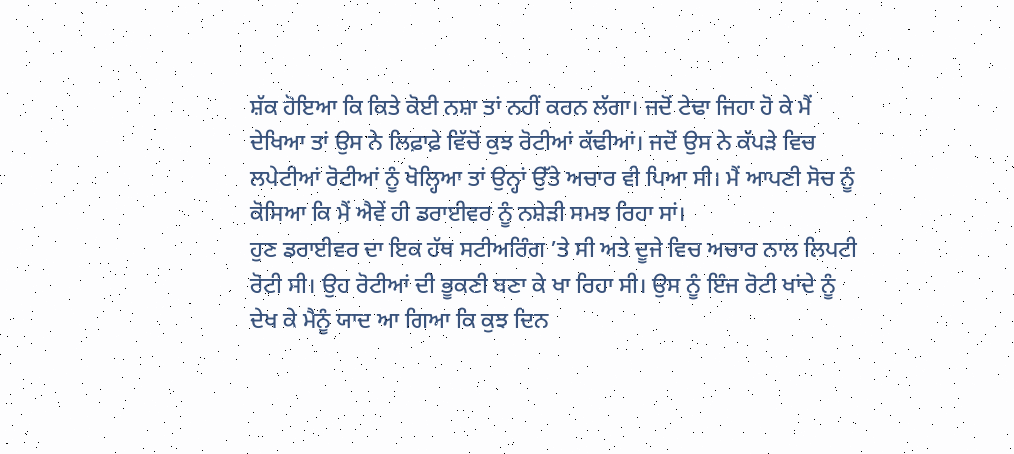ਸ਼ੱਕ ਹੋਇਆ ਕਿ ਕਿਤੇ ਕੋਈ ਨਸ਼ਾ ਤਾਂ ਨਹੀਂ ਕਰਨ ਲੱਗਾ। ਜਦੋਂ ਟੇਢਾ ਜਿਹਾ ਹੋ ਕੇ ਮੈਂ ਦੇਖਿਆ ਤਾਂ ਉਸ ਨੇ ਲਿਫ਼ਾਫ਼ੇ ਵਿੱਚੋਂ ਕੁਝ ਰੋਟੀਆਂ ਕੱਢੀਆਂ। ਜਦੋਂ ਉਸ ਨੇ ਕੱਪੜੇ ਵਿਚ ਲਪੇਟੀਆਂ ਰੋਟੀਆਂ ਨੂੰ ਖੋਲ੍ਹਿਆ ਤਾਂ ਉਨ੍ਹਾਂ ਉੱਤੇ ਅਚਾਰ ਵੀ ਪਿਆ ਸੀ। ਮੈਂ ਆਪਣੀ ਸੋਚ ਨੂੰ ਕੋਸਿਆ ਕਿ ਮੈਂ ਐਵੇਂ ਹੀ ਡਰਾਈਵਰ ਨੂੰ ਨਸ਼ੇੜੀ ਸਮਝ ਰਿਹਾ ਸਾਂ।
ਹੁਣ ਡਰਾਈਵਰ ਦਾ ਇਕ ਹੱਥ ਸਟੀਅਰਿੰਗ ’ਤੇ ਸੀ ਅਤੇ ਦੂਜੇ ਵਿਚ ਅਚਾਰ ਨਾਲ ਲਿਪਟੀ ਰੋਟੀ ਸੀ। ਉਹ ਰੋਟੀਆਂ ਦੀ ਭੂਕਣੀ ਬਣਾ ਕੇ ਖਾ ਰਿਹਾ ਸੀ। ਉਸ ਨੂੰ ਇੰਜ ਰੋਟੀ ਖਾਂਦੇ ਨੂੰ ਦੇਖ ਕੇ ਮੈਨੂੰ ਯਾਦ ਆ ਗਿਆ ਕਿ ਕੁਝ ਦਿਨ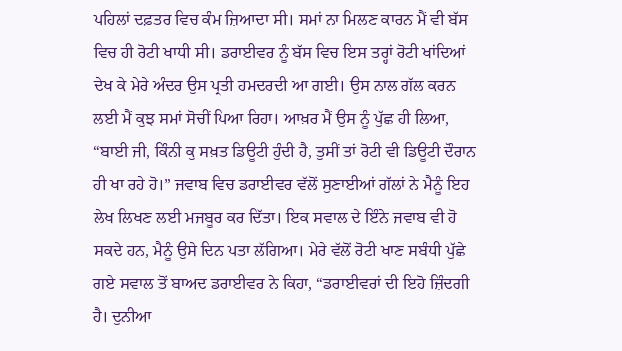ਪਹਿਲਾਂ ਦਫ਼ਤਰ ਵਿਚ ਕੰਮ ਜ਼ਿਆਦਾ ਸੀ। ਸਮਾਂ ਨਾ ਮਿਲਣ ਕਾਰਨ ਮੈਂ ਵੀ ਬੱਸ ਵਿਚ ਹੀ ਰੋਟੀ ਖਾਧੀ ਸੀ। ਡਰਾਈਵਰ ਨੂੰ ਬੱਸ ਵਿਚ ਇਸ ਤਰ੍ਹਾਂ ਰੋਟੀ ਖਾਂਦਿਆਂ ਦੇਖ ਕੇ ਮੇਰੇ ਅੰਦਰ ਉਸ ਪ੍ਰਤੀ ਹਮਦਰਦੀ ਆ ਗਈ। ਉਸ ਨਾਲ ਗੱਲ ਕਰਨ ਲਈ ਮੈਂ ਕੁਝ ਸਮਾਂ ਸੋਚੀਂ ਪਿਆ ਰਿਹਾ। ਆਖ਼ਰ ਮੈਂ ਉਸ ਨੂੰ ਪੁੱਛ ਹੀ ਲਿਆ, “ਬਾਈ ਜੀ, ਕਿੰਨੀ ਕੁ ਸਖ਼ਤ ਡਿਊਟੀ ਹੁੰਦੀ ਹੈ, ਤੁਸੀਂ ਤਾਂ ਰੋਟੀ ਵੀ ਡਿਊਟੀ ਦੌਰਾਨ ਹੀ ਖਾ ਰਹੇ ਹੋ।” ਜਵਾਬ ਵਿਚ ਡਰਾਈਵਰ ਵੱਲੋਂ ਸੁਣਾਈਆਂ ਗੱਲਾਂ ਨੇ ਮੈਨੂੰ ਇਹ ਲੇਖ ਲਿਖਣ ਲਈ ਮਜਬੂਰ ਕਰ ਦਿੱਤਾ। ਇਕ ਸਵਾਲ ਦੇ ਇੰਨੇ ਜਵਾਬ ਵੀ ਹੋ ਸਕਦੇ ਹਨ, ਮੈਨੂੰ ਉਸੇ ਦਿਨ ਪਤਾ ਲੱਗਿਆ। ਮੇਰੇ ਵੱਲੋਂ ਰੋਟੀ ਖਾਣ ਸਬੰਧੀ ਪੁੱਛੇ ਗਏ ਸਵਾਲ ਤੋਂ ਬਾਅਦ ਡਰਾਈਵਰ ਨੇ ਕਿਹਾ, “ਡਰਾਈਵਰਾਂ ਦੀ ਇਹੋ ਜ਼ਿੰਦਗੀ ਹੈ। ਦੁਨੀਆ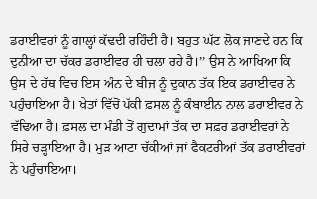ਡਰਾਈਵਰਾਂ ਨੂੰ ਗਾਲ੍ਹਾਂ ਕੱਢਦੀ ਰਹਿੰਦੀ ਹੈ। ਬਹੁਤ ਘੱਟ ਲੋਕ ਜਾਣਦੇ ਹਨ ਕਿ ਦੁਨੀਆ ਦਾ ਚੱਕਰ ਡਰਾਈਵਰ ਹੀ ਚਲਾ ਰਹੇ ਹੈ।’’ ਉਸ ਨੇ ਆਖਿਆ ਕਿ ਉਸ ਦੇ ਹੱਥ ਵਿਚ ਇਸ ਅੰਨ ਦੇ ਬੀਜ ਨੂੰ ਦੁਕਾਨ ਤੱਕ ਇਕ ਡਰਾਈਵਰ ਨੇ ਪਹੁੰਚਾਇਆ ਹੈ। ਖੇਤਾਂ ਵਿੱਚੋਂ ਪੱਕੀ ਫ਼ਸਲ ਨੂੰ ਕੰਬਾਈਨ ਨਾਲ ਡਰਾਈਵਰ ਨੇ ਵੱਢਿਆ ਹੈ। ਫ਼ਸਲ ਦਾ ਮੰਡੀ ਤੋਂ ਗੁਦਾਮਾਂ ਤੱਕ ਦਾ ਸਫ਼ਰ ਡਰਾਈਵਰਾਂ ਨੇ ਸਿਰੇ ਚੜ੍ਹਾਇਆ ਹੈ। ਮੁੜ ਆਟਾ ਚੱਕੀਆਂ ਜਾਂ ਫੈਕਟਰੀਆਂ ਤੱਕ ਡਰਾਈਵਰਾਂ ਨੇ ਪਹੁੰਚਾਇਆ।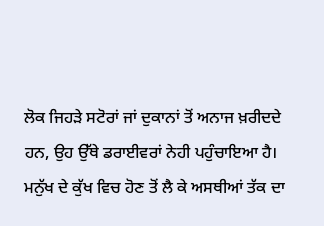ਲੋਕ ਜਿਹੜੇ ਸਟੋਰਾਂ ਜਾਂ ਦੁਕਾਨਾਂ ਤੋਂ ਅਨਾਜ ਖ਼ਰੀਦਦੇ ਹਨ, ਉਹ ਉੱਥੇ ਡਰਾਈਵਰਾਂ ਨੇਹੀ ਪਹੁੰਚਾਇਆ ਹੈ। ਮਨੁੱਖ ਦੇ ਕੁੱਖ ਵਿਚ ਹੋਣ ਤੋਂ ਲੈ ਕੇ ਅਸਥੀਆਂ ਤੱਕ ਦਾ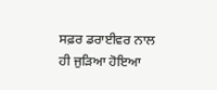ਸਫ਼ਰ ਡਰਾਈਵਰ ਨਾਲ ਹੀ ਜੁੜਿਆ ਹੋਇਆ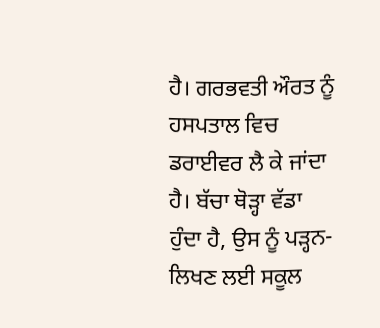ਹੈ। ਗਰਭਵਤੀ ਔਰਤ ਨੂੰ ਹਸਪਤਾਲ ਵਿਚ ਡਰਾਈਵਰ ਲੈ ਕੇ ਜਾਂਦਾ ਹੈ। ਬੱਚਾ ਥੋੜ੍ਹਾ ਵੱਡਾ ਹੁੰਦਾ ਹੈ, ਉਸ ਨੂੰ ਪੜ੍ਹਨ-ਲਿਖਣ ਲਈ ਸਕੂਲ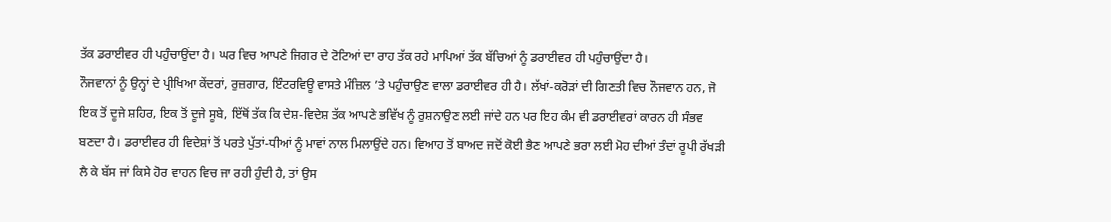ਤੱਕ ਡਰਾਈਵਰ ਹੀ ਪਹੁੰਚਾਉਂਦਾ ਹੈ। ਘਰ ਵਿਚ ਆਪਣੇ ਜਿਗਰ ਦੇ ਟੋਟਿਆਂ ਦਾ ਰਾਹ ਤੱਕ ਰਹੇ ਮਾਪਿਆਂ ਤੱਕ ਬੱਚਿਆਂ ਨੂੰ ਡਰਾਈਵਰ ਹੀ ਪਹੁੰਚਾਉਂਦਾ ਹੈ।
ਨੌਜਵਾਨਾਂ ਨੂੰ ਉਨ੍ਹਾਂ ਦੇ ਪ੍ਰੀਖਿਆ ਕੇਂਦਰਾਂ, ਰੁਜ਼ਗਾਰ, ਇੰਟਰਵਿਊ ਵਾਸਤੇ ਮੰਜ਼ਿਲ ’ਤੇ ਪਹੁੰਚਾਉਣ ਵਾਲਾ ਡਰਾਈਵਰ ਹੀ ਹੈ। ਲੱਖਾਂ-ਕਰੋੜਾਂ ਦੀ ਗਿਣਤੀ ਵਿਚ ਨੌਜਵਾਨ ਹਨ, ਜੋ ਇਕ ਤੋਂ ਦੂਜੇ ਸ਼ਹਿਰ, ਇਕ ਤੋਂ ਦੂਜੇ ਸੂਬੇ, ਇੱਥੋਂ ਤੱਕ ਕਿ ਦੇਸ਼-ਵਿਦੇਸ਼ ਤੱਕ ਆਪਣੇ ਭਵਿੱਖ ਨੂੰ ਰੁਸ਼ਨਾਉਣ ਲਈ ਜਾਂਦੇ ਹਨ ਪਰ ਇਹ ਕੰਮ ਵੀ ਡਰਾਈਵਰਾਂ ਕਾਰਨ ਹੀ ਸੰਭਵ ਬਣਦਾ ਹੈ। ਡਰਾਈਵਰ ਹੀ ਵਿਦੇਸ਼ਾਂ ਤੋਂ ਪਰਤੇ ਪੁੱਤਾਂ-ਧੀਆਂ ਨੂੰ ਮਾਵਾਂ ਨਾਲ ਮਿਲਾਉਂਦੇ ਹਨ। ਵਿਆਹ ਤੋਂ ਬਾਅਦ ਜਦੋਂ ਕੋਈ ਭੈਣ ਆਪਣੇ ਭਰਾ ਲਈ ਮੋਹ ਦੀਆਂ ਤੰਦਾਂ ਰੂਪੀ ਰੱਖੜੀ ਲੈ ਕੇ ਬੱਸ ਜਾਂ ਕਿਸੇ ਹੋਰ ਵਾਹਨ ਵਿਚ ਜਾ ਰਹੀ ਹੁੰਦੀ ਹੈ, ਤਾਂ ਉਸ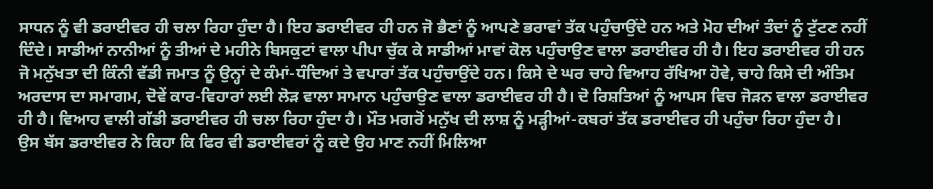ਸਾਧਨ ਨੂੰ ਵੀ ਡਰਾਈਵਰ ਹੀ ਚਲਾ ਰਿਹਾ ਹੁੰਦਾ ਹੈ। ਇਹ ਡਰਾਈਵਰ ਹੀ ਹਨ ਜੋ ਭੈਣਾਂ ਨੂੰ ਆਪਣੇ ਭਰਾਵਾਂ ਤੱਕ ਪਹੁੰਚਾਉਂਦੇ ਹਨ ਅਤੇ ਮੋਹ ਦੀਆਂ ਤੰਦਾਂ ਨੂੰ ਟੁੱਟਣ ਨਹੀਂ ਦਿੰਦੇ। ਸਾਡੀਆਂ ਨਾਨੀਆਂ ਨੂੰ ਤੀਆਂ ਦੇ ਮਹੀਨੇ ਬਿਸਕੁਟਾਂ ਵਾਲਾ ਪੀਪਾ ਚੁੱਕ ਕੇ ਸਾਡੀਆਂ ਮਾਵਾਂ ਕੋਲ ਪਹੁੰਚਾਉਣ ਵਾਲਾ ਡਰਾਈਵਰ ਹੀ ਹੈ। ਇਹ ਡਰਾਈਵਰ ਹੀ ਹਨ ਜੋ ਮਨੁੱਖਤਾ ਦੀ ਕਿੰਨੀ ਵੱਡੀ ਜਮਾਤ ਨੂੰ ਉਨ੍ਹਾਂ ਦੇ ਕੰਮਾਂ-ਧੰਦਿਆਂ ਤੇ ਵਪਾਰਾਂ ਤੱਕ ਪਹੁੰਚਾਉਂਦੇ ਹਨ। ਕਿਸੇ ਦੇ ਘਰ ਚਾਹੇ ਵਿਆਹ ਰੱਖਿਆ ਹੋਵੇ, ਚਾਹੇ ਕਿਸੇ ਦੀ ਅੰਤਿਮ ਅਰਦਾਸ ਦਾ ਸਮਾਗਮ, ਦੋਵੇਂ ਕਾਰ-ਵਿਹਾਰਾਂ ਲਈ ਲੋੜ ਵਾਲਾ ਸਾਮਾਨ ਪਹੁੰਚਾਉਣ ਵਾਲਾ ਡਰਾਈਵਰ ਹੀ ਹੈ। ਦੋ ਰਿਸ਼ਤਿਆਂ ਨੂੰ ਆਪਸ ਵਿਚ ਜੋੜਨ ਵਾਲਾ ਡਰਾਈਵਰ ਹੀ ਹੈ। ਵਿਆਹ ਵਾਲੀ ਗੱਡੀ ਡਰਾਈਵਰ ਹੀ ਚਲਾ ਰਿਹਾ ਹੁੰਦਾ ਹੈ। ਮੌਤ ਮਗਰੋਂ ਮਨੁੱਖ ਦੀ ਲਾਸ਼ ਨੂੰ ਮੜ੍ਹੀਆਂ-ਕਬਰਾਂ ਤੱਕ ਡਰਾਈਵਰ ਹੀ ਪਹੁੰਚਾ ਰਿਹਾ ਹੁੰਦਾ ਹੈ।
ਉਸ ਬੱਸ ਡਰਾਈਵਰ ਨੇ ਕਿਹਾ ਕਿ ਫਿਰ ਵੀ ਡਰਾਈਵਰਾਂ ਨੂੰ ਕਦੇ ਉਹ ਮਾਣ ਨਹੀਂ ਮਿਲਿਆ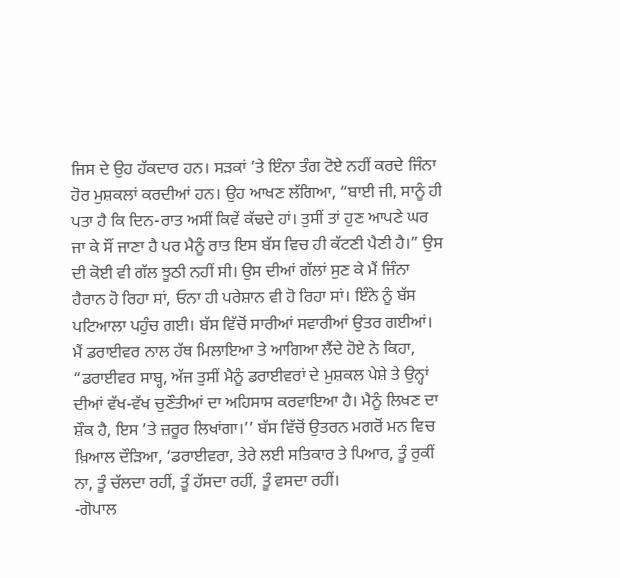ਜਿਸ ਦੇ ਉਹ ਹੱਕਦਾਰ ਹਨ। ਸੜਕਾਂ ’ਤੇ ਇੰਨਾ ਤੰਗ ਟੋਏ ਨਹੀਂ ਕਰਦੇ ਜਿੰਨਾ ਹੋਰ ਮੁਸ਼ਕਲਾਂ ਕਰਦੀਆਂ ਹਨ। ਉਹ ਆਖਣ ਲੱਗਿਆ, “ਬਾਈ ਜੀ, ਸਾਨੂੰ ਹੀ ਪਤਾ ਹੈ ਕਿ ਦਿਨ-ਰਾਤ ਅਸੀਂ ਕਿਵੇਂ ਕੱਢਦੇ ਹਾਂ। ਤੁਸੀਂ ਤਾਂ ਹੁਣ ਆਪਣੇ ਘਰ ਜਾ ਕੇ ਸੌਂ ਜਾਣਾ ਹੈ ਪਰ ਮੈਨੂੰ ਰਾਤ ਇਸ ਬੱਸ ਵਿਚ ਹੀ ਕੱਟਣੀ ਪੈਣੀ ਹੈ।” ਉਸ ਦੀ ਕੋਈ ਵੀ ਗੱਲ ਝੂਠੀ ਨਹੀਂ ਸੀ। ਉਸ ਦੀਆਂ ਗੱਲਾਂ ਸੁਣ ਕੇ ਮੈਂ ਜਿੰਨਾ ਹੈਰਾਨ ਹੋ ਰਿਹਾ ਸਾਂ, ਓਨਾ ਹੀ ਪਰੇਸ਼ਾਨ ਵੀ ਹੋ ਰਿਹਾ ਸਾਂ। ਇੰਨੇ ਨੂੰ ਬੱਸ ਪਟਿਆਲਾ ਪਹੁੰਚ ਗਈ। ਬੱਸ ਵਿੱਚੋਂ ਸਾਰੀਆਂ ਸਵਾਰੀਆਂ ਉਤਰ ਗਈਆਂ। ਮੈਂ ਡਰਾਈਵਰ ਨਾਲ ਹੱਥ ਮਿਲਾਇਆ ਤੇ ਆਗਿਆ ਲੈਂਦੇ ਹੋਏ ਨੇ ਕਿਹਾ, “ਡਰਾਈਵਰ ਸਾਬ੍ਹ, ਅੱਜ ਤੁਸੀਂ ਮੈਨੂੰ ਡਰਾਈਵਰਾਂ ਦੇ ਮੁਸ਼ਕਲ ਪੇਸ਼ੇ ਤੇ ਉਨ੍ਹਾਂ ਦੀਆਂ ਵੱਖ-ਵੱਖ ਚੁਣੌਤੀਆਂ ਦਾ ਅਹਿਸਾਸ ਕਰਵਾਇਆ ਹੈ। ਮੈਨੂੰ ਲਿਖਣ ਦਾ ਸ਼ੌਕ ਹੈ, ਇਸ ’ਤੇ ਜ਼ਰੂਰ ਲਿਖਾਂਗਾ।’’ ਬੱਸ ਵਿੱਚੋਂ ਉਤਰਨ ਮਗਰੋਂ ਮਨ ਵਿਚ ਖ਼ਿਆਲ ਦੌੜਿਆ, ‘ਡਰਾਈਵਰਾ, ਤੇਰੇ ਲਈ ਸਤਿਕਾਰ ਤੇ ਪਿਆਰ, ਤੂੰ ਰੁਕੀਂ ਨਾ, ਤੂੰ ਚੱਲਦਾ ਰਹੀਂ, ਤੂੰ ਹੱਸਦਾ ਰਹੀਂ, ਤੂੰ ਵਸਦਾ ਰਹੀਂ।
-ਗੋਪਾਲ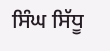ਸਿੰਘ ਸਿੱਧੂ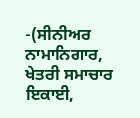-(ਸੀਨੀਅਰ ਨਾਮਾਨਿਗਾਰ, ਖੇਤਰੀ ਸਮਾਚਾਰ ਇਕਾਈ,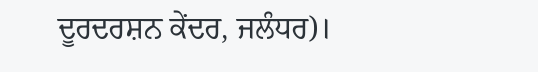ਦੂਰਦਰਸ਼ਨ ਕੇਂਦਰ, ਜਲੰਧਰ)।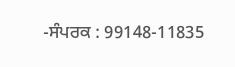-ਸੰਪਰਕ : 99148-11835